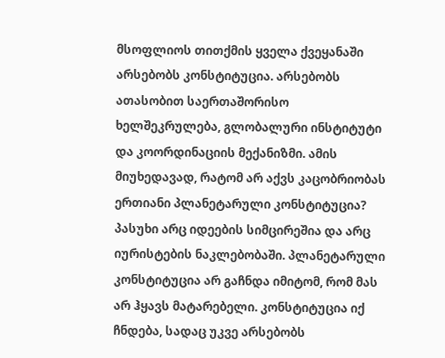მსოფლიოს თითქმის ყველა ქვეყანაში არსებობს კონსტიტუცია. არსებობს ათასობით საერთაშორისო ხელშეკრულება, გლობალური ინსტიტუტი და კოორდინაციის მექანიზმი. ამის მიუხედავად, რატომ არ აქვს კაცობრიობას ერთიანი პლანეტარული კონსტიტუცია?
პასუხი არც იდეების სიმცირეშია და არც იურისტების ნაკლებობაში. პლანეტარული კონსტიტუცია არ გაჩნდა იმიტომ, რომ მას არ ჰყავს მატარებელი. კონსტიტუცია იქ ჩნდება, სადაც უკვე არსებობს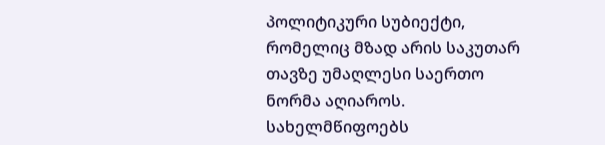პოლიტიკური სუბიექტი, რომელიც მზად არის საკუთარ თავზე უმაღლესი საერთო ნორმა აღიაროს. სახელმწიფოებს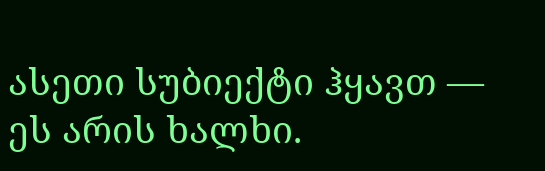ასეთი სუბიექტი ჰყავთ — ეს არის ხალხი.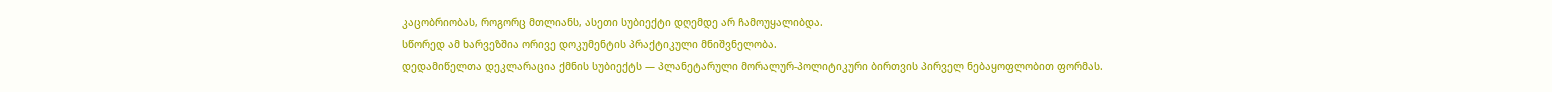კაცობრიობას, როგორც მთლიანს, ასეთი სუბიექტი დღემდე არ ჩამოუყალიბდა.
სწორედ ამ ხარვეზშია ორივე დოკუმენტის პრაქტიკული მნიშვნელობა.
დედამიწელთა დეკლარაცია ქმნის სუბიექტს — პლანეტარული მორალურ-პოლიტიკური ბირთვის პირველ ნებაყოფლობით ფორმას.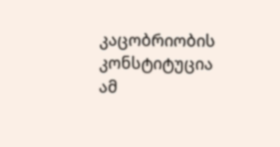კაცობრიობის კონსტიტუცია ამ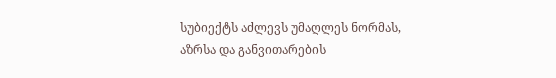სუბიექტს აძლევს უმაღლეს ნორმას, აზრსა და განვითარების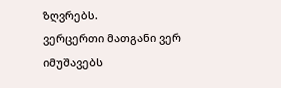ზღვრებს.
ვერცერთი მათგანი ვერ იმუშავებს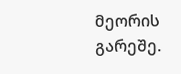მეორის გარეშე.